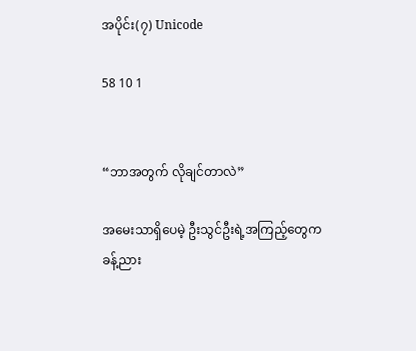အပိုင်း(၇) Unicode

58 10 1


“ဘာအတွက် လိုချင်တာလဲ”

အမေးသာရှိပေမဲ့ ဦးသွင်ဦးရဲ့အကြည့်တွေက
ခန့်ညား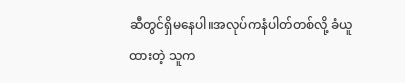ဆီတွင်ရှိမနေပါ။အလုပ်ကနံပါတ်တစ်လို့ ခံယူထားတဲ့ သူက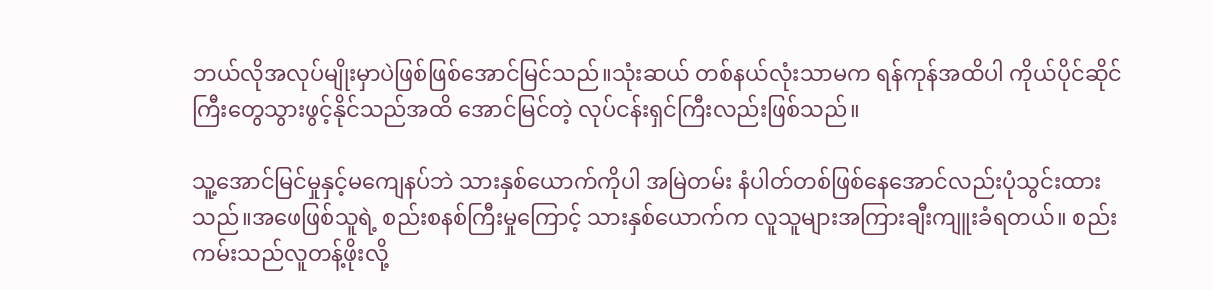ဘယ်လိုအလုပ်မျိုးမှာပဲဖြစ်ဖြစ်အောင်မြင်သည်။သုံးဆယ် တစ်နယ်လုံးသာမက ရန်ကုန်အထိပါ ကိုယ်ပိုင်ဆိုင်ကြီးတွေသွားဖွင့်နိုင်သည်အထိ အောင်မြင်တဲ့ လုပ်ငန်းရှင်ကြီးလည်းဖြစ်သည်။

သူ့အောင်မြင်မှုနှင့်မကျေနပ်ဘဲ သားနှစ်ယောက်ကိုပါ အမြဲတမ်း နံပါတ်တစ်ဖြစ်နေအောင်လည်းပုံသွင်းထားသည်။အဖေဖြစ်သူရဲ့ စည်းစနစ်ကြီးမှုကြောင့် သားနှစ်ယောက်က လူသူများအကြားချီးကျူးခံရတယ်။ စည်းကမ်းသည်လူတန့်ဖိုးလို့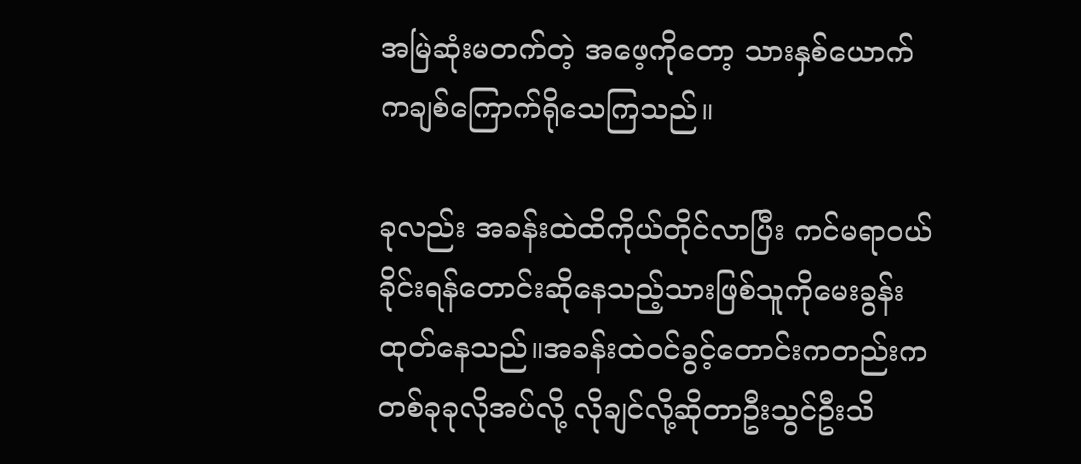အမြဲဆုံးမတက်တဲ့ အဖေ့ကိုတော့ သားနှစ်ယောက်ကချစ်ကြောက်ရိုသေကြသည်။

ခုလည်း အခန်းထဲထိကိုယ်တိုင်လာပြီး ကင်မရာဝယ်ခိုင်းရန်တောင်းဆိုနေသည့်သားဖြစ်သူကိုမေးခွန်းထုတ်နေသည်။အခန်းထဲဝင်ခွင့်တောင်းကတည်းက တစ်ခုခုလိုအပ်လို့ လိုချင်လို့ဆိုတာဦးသွင်ဦးသိ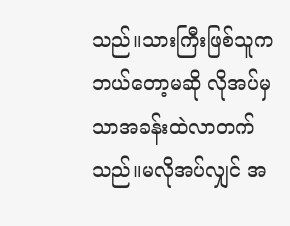သည်။သားကြီးဖြစ်သူက ဘယ်တော့မဆို လိုအပ်မှသာအခန်းထဲလာတက်သည်။မလိုအပ်လျှင် အ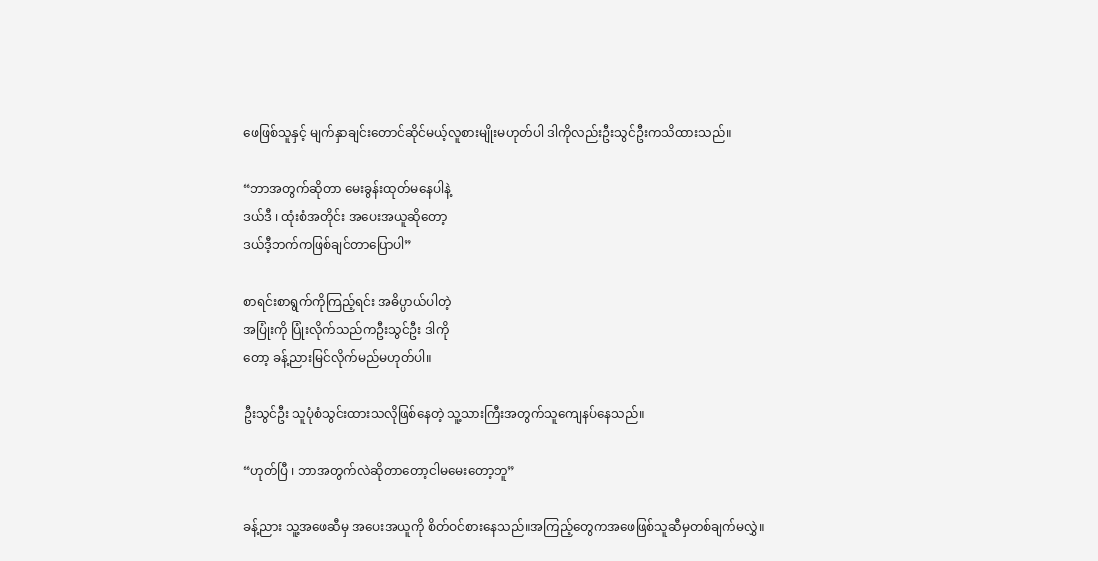ဖေဖြစ်သူနှင့် မျက်နှာချင်းတောင်ဆိုင်မယ့်လူစားမျိုးမဟုတ်ပါ ဒါကိုလည်းဦးသွင်ဦးကသိထားသည်။

“ဘာအတွက်ဆိုတာ မေးခွန်းထုတ်မနေပါနဲ့
ဒယ်ဒီ ၊ ထုံးစံအတိုင်း အပေးအယူဆိုတော့
ဒယ်ဒီ့ဘက်ကဖြစ်ချင်တာပြောပါ”

စာရင်းစာရွက်ကိုကြည့်ရင်း အဓိပ္ပာယ်ပါတဲ့
အပြုံးကို ပြုံးလိုက်သည်ကဦးသွင်ဦး ဒါကို
တော့ ခန့်ညားမြင်လိုက်မည်မဟုတ်ပါ။

ဦးသွင်ဦး သူပုံစံသွင်းထားသလိုဖြစ်နေတဲ့ သူ့သားကြီးအတွက်သူကျေနပ်နေသည်။

“ဟုတ်ပြီ ၊ ဘာအတွက်လဲဆိုတာတော့ငါ‌မမေးတော့ဘူ”

ခန့်ညား သူ့အဖေဆီမှ အပေးအယူကို စိတ်ဝင်စားနေသည်။အကြည့်တွေကအ‌ဖေဖြစ်သူဆီမှတစ်ချက်မလွှဲ။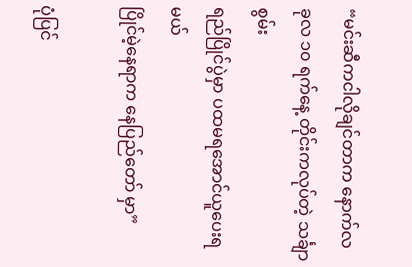“မင်းဆီကငါလိုချင်တာက နောက်လ
ခုလ ၁၀ ရက်နေ့ တိုင်းကလုပ်တဲ့ သင်္ချာစွမ်း
ရည်ပြိုင်ပွဲမှာ ပထမရအောင်ယူပေးရမယ်
ပြိုင်မဲ့နေရာက နေပြည်တော် မှာ”

ပုံပြင်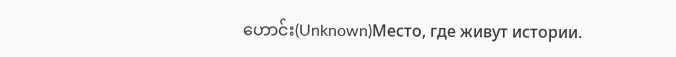ဟောင်း(Unknown)Место, где живут истории.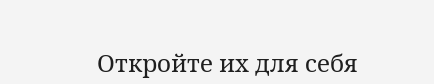Откройте их для себя